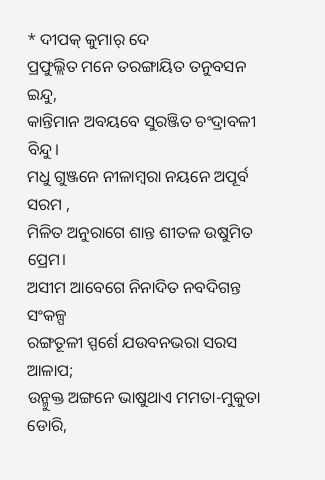* ଦୀପକ୍ କୁମାର୍ ଦେ
ପ୍ରଫୁଲ୍ଲିତ ମନେ ତରଙ୍ଗାୟିତ ତନୁବସନ ଇନ୍ଦୁ,
କାନ୍ତିମାନ ଅବୟବେ ସୁରଞ୍ଜିତ ଚଂଦ୍ରାବଳୀ ବିନ୍ଦୁ।
ମଧୁ ଗୁଞ୍ଜନେ ନୀଳାମ୍ବରା ନୟନେ ଅପୂର୍ବ ସରମ ,
ମିଳିତ ଅନୁରାଗେ ଶାନ୍ତ ଶୀତଳ ଉଷୁମିତ ପ୍ରେମ।
ଅସୀମ ଆବେଗେ ନିନାଦିତ ନବଦିଗନ୍ତ ସଂକଳ୍ପ
ରଙ୍ଗତୂଳୀ ସ୍ପର୍ଶେ ଯଉବନଭରା ସରସ ଆଳାପ;
ଉନ୍ମୁକ୍ତ ଅଙ୍ଗନେ ଭାଷୁଥାଏ ମମତା-ମୁକୁତା ଡୋରି,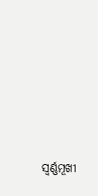ସ୍ବର୍ଣ୍ଣମୂଖୀ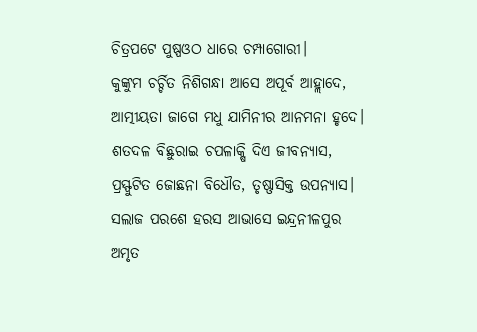ଚିତ୍ରପଟେ ପୁଷ୍ପଓଠ ଧାରେ ଚମ୍ପାଗୋରୀ।
କୁଙ୍କୁମ ଚର୍ଚ୍ଚିତ ନିଶିଗନ୍ଧା ଆସେ ଅପୂର୍ବ ଆହ୍ଲାଦେ,
ଆତ୍ମୀୟତା ଜାଗେ ମଧୁ ଯାମିନୀର ଆନମନା ହୃଦେ।
ଶତଦଳ ବିଛୁରାଇ ଚପଳାକ୍ଷି ଦିଏ ଜୀବନ୍ୟାସ,
ପ୍ରସ୍ଫୁଟିତ ଜୋଛନା ବିଧୌତ, ତୃଷ୍ଣାସିକ୍ତ ଉପନ୍ୟାସ।
ସଲାଜ ପରଶେ ହରସ ଆଭାସେ ଇନ୍ଦ୍ରନୀଳପୁର
ଅମୃତ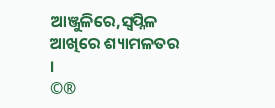ଆଞ୍ଜୁଳିରେ,ସ୍ବପ୍ନିଳ ଆଖିରେ ଶ୍ୟାମଳତର ।
©®